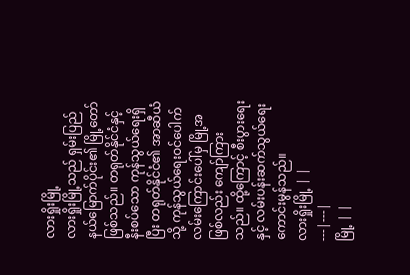လားရှိုးမြို့
လားရှိုးမြို့သည် ရှမ်းပြည်နယ်မြောက်ပိုင်း၏ မြို့တော်ဖြစ်သည်။ တရုတ်နိုင်ငံနှင့် နီးစပ်သော ကုန်သွယ်ရေးရှိပြီး တရုတ်နိုင်ငံ၏ အာဆီယံသို့ ကုန်သွယ်ရေးဝင်ပေါက် လမ်းကြောင်းပေါ်မှ မြို့အဖြစ်လည်း ကျော်ကြားသည်။ ထို့ကြောင့် စီးပွားရေးနှင့် လမ်းပန်းဆက်သွယ်ရေး ကောင်းမွန်သည်။
လားရှိုးမြို့ | |
---|---|
မြို့ | |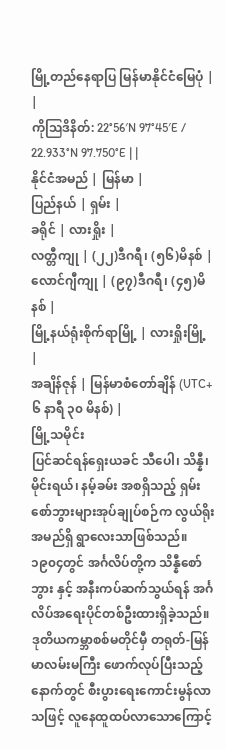မြို့တည်နေရာပြ မြန်မာနိုင်ငံမြေပုံ | |
ကိုဩဒိနိတ်: 22°56′N 97°45′E / 22.933°N 97.750°E | |
နိုင်ငံအမည် | မြန်မာ |
ပြည်နယ် | ရှမ်း |
ခရိုင် | လားရှိုး |
လတ္တီကျု | (၂၂)ဒီဂရီ၊ (၅၆)မိနစ် |
လောင်ဂျီကျု | (၉၇)ဒီဂရီ၊ (၄၅)မိနစ် |
မြို့နယ်ရုံးစိုက်ရာမြို့ | လားရှိုးမြို့ |
အချိန်ဇုန် | မြန်မာစံတော်ချိန် (UTC+ ၆ နာရီ ၃၀ မိနစ်) |
မြို့သမိုင်း
ပြင်ဆင်ရန်ရှေးယခင် သီပေါ၊ သိန္နီ၊ မိုင်းရယ်၊ နမ့်ခမ်း အစရှိသည့် ရှမ်းစော်ဘွားများအုပ်ချုပ်စဉ်က လွယ်ရိုး အမည်ရှိ ရွာလေးသာဖြစ်သည်။ ၁၉၀၄တွင် အင်္ဂလိပ်တို့က သိန္နီစော်ဘွား နှင့် အနီးကပ်ဆက်သွယ်ရန် အင်္ဂလိပ်အရေးပိုင်တစ်ဦးထားရှိခဲ့သည်။ ဒုတိယကမ္ဘာစစ်မတိုင်မှီ တရုတ်-မြန်မာလမ်းမကြီး ဖောက်လုပ်ပြီးသည့်နောက်တွင် စီးပွားရေးကောင်းမွန်လာသဖြင့် လူနေထူထပ်လာသောကြောင့်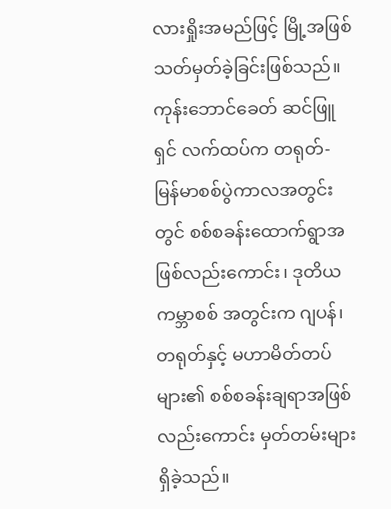လားရှိုးအမည်ဖြင့် မြို့အဖြစ် သတ်မှတ်ခဲ့ခြင်းဖြစ်သည်။ ကုန်းဘောင်ခေတ် ဆင်ဖြူရှင် လက်ထပ်က တရုတ်-မြန်မာစစ်ပွဲကာလအတွင်းတွင် စစ်စခန်းထောက်ရွာအဖြစ်လည်းကောင်း၊ ဒုတိယ ကမ္ဘာစစ် အတွင်းက ဂျပန်၊ တရုတ်နှင့် မဟာမိတ်တပ်များ၏ စစ်စခန်းချရာအဖြစ် လည်းကောင်း မှတ်တမ်းများရှိခဲ့သည်။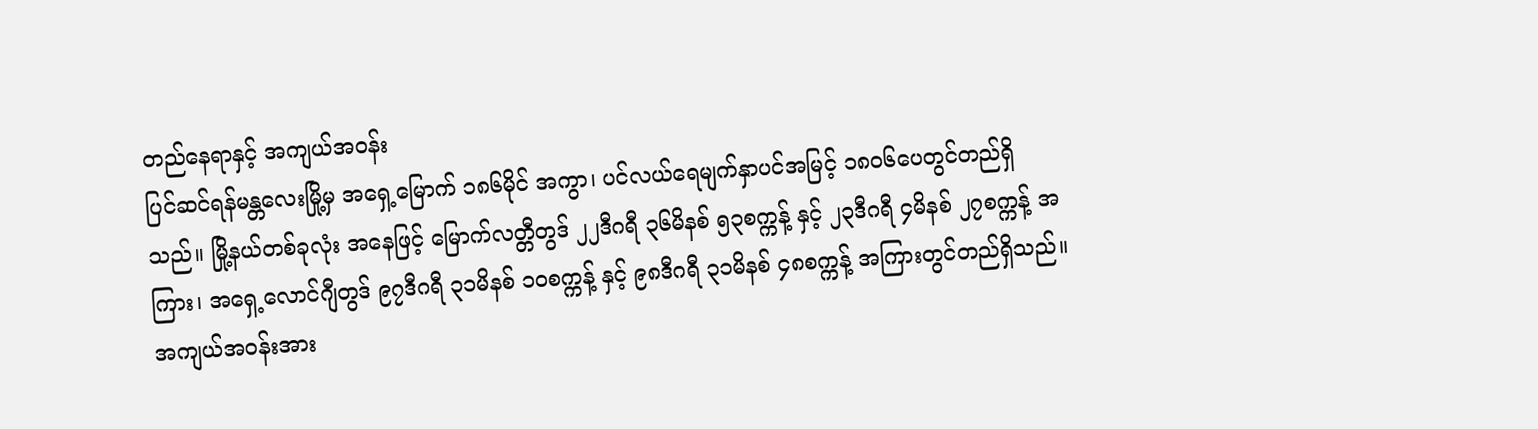တည်နေရာနှင့် အကျယ်အဝန်း
ပြင်ဆင်ရန်မန္တလေးမြို့မှ အရှေ့မြောက် ၁၈၆မိုင် အကွာ၊ ပင်လယ်ရေမျက်နှာပင်အမြင့် ၁၈၀၆ပေတွင်တည်ရှိသည်။ မြို့နယ်တစ်ခုလုံး အနေဖြင့် မြောက်လတ္တီတွဒ် ၂၂ဒီဂရီ ၃၆မိနစ် ၅၃စက္ကန့် နှင့် ၂၃ဒီဂရီ ၄မိနစ် ၂၇စက္ကန့် အကြား၊ အရှေ့လောင်ဂျီတွဒ် ၉၇ဒီဂရီ ၃၁မိနစ် ၁၀စက္ကန့် နှင့် ၉၈ဒီဂရီ ၃၁မိနစ် ၄၈စက္ကန့် အကြားတွင်တည်ရှိသည်။ အကျယ်အဝန်းအား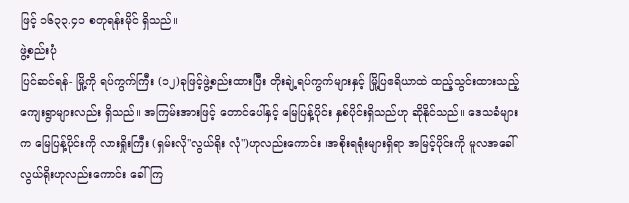ဖြင့် ၁၆၃၃.၄၁ စတုရန်းမိုင် ရှိသည်။
ဖွဲ့စည်းပုံ
ပြင်ဆင်ရန်- မြို့ကို ရပ်ကွက်ကြီး (၁၂)ခုဖြင့်ဖွဲ့စည်းထားပြီး တိုးချဲ့ရပ်ကွက်များနှင့် မြို့ပြဧရိယာထဲ ထည့်သွင်းထားသည့် ကျေးရွာများလည်း ရှိသည်။ အကြမ်းအားဖြင့် တောင်ပေါ်နှင့် မြေပြန့်ပိုင်း နှစ်ပိုင်းရှိသည်ဟု ဆိုနိုင်သည်။ ဒေသခံများက မြေပြန့်ပိုင်းကို လားရှိုးကြီး (ရှမ်းလို"လွယ်ရိုး လုံ")ဟုလည်းကောင်း ၊အစိုးရရုံးများရှိရာ အမြင့်ပိုင်းကို မူလအခေါ် လွယ်ရိုးဟုလည်းကောင်း ခေါ်ကြ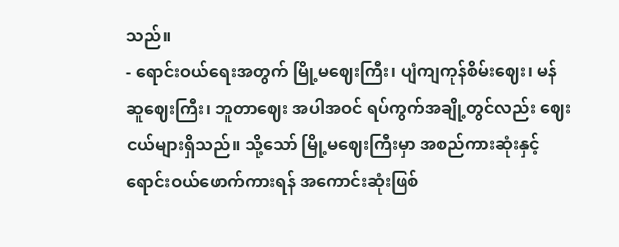သည်။
- ရောင်းဝယ်ရေးအတွက် မြို့မဈေးကြီး၊ ပျံကျကုန်စိမ်းဈေး၊ မန်ဆူဈေးကြီး၊ ဘူတာဈေး အပါအဝင် ရပ်ကွက်အချို့တွင်လည်း ဈေးငယ်များရှိသည်။ သို့သော် မြို့မဈေးကြီးမှာ အစည်ကားဆုံးနှင့် ရောင်းဝယ်ဖောက်ကားရန် အကောင်းဆုံးဖြစ်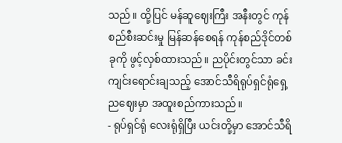သည်။ ထို့ပြင် မန်ဆူဈေးကြီး အနီးတွင် ကုန်စည်စီးဆင်းမှု မြန်ဆန်စေရန် ကုန်စည်ဒိုင်တစ်ခုကို ဖွင့်လှစ်ထားသည်။ ညပိုင်းတွင်သာ ခင်းကျင်းရောင်းချသည့် အောင်သီရိရုပ်ရှင်ရုံရှေ့ညဈေးမှာ အထူးစည်ကားသည်။
- ရုပ်ရှင်ရုံ လေးရုံရှိပြီး ယင်းတို့မှာ အောင်သီရိ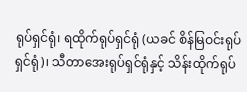ရုပ်ရှင်ရုံ၊ ရထိုက်ရုပ်ရှင်ရုံ (ယခင် စိန်မြဝင်းရုပ်ရှင်ရုံ)၊ သီတာအေးရုပ်ရှင်ရုံနှင့် သိန်းထိုက်ရုပ်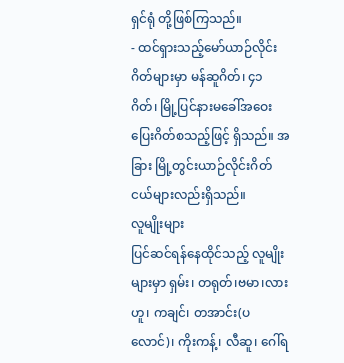ရှင်ရုံ တို့ဖြစ်ကြသည်။
- ထင်ရှားသည့်မော်ယာဉ်လိုင်းဂိတ်များမှာ မန်ဆူဂိတ်၊ ၄၁ ဂိတ်၊ မြို့ပြင်နားမခေါ်အဝေးပြေးဂိတ်စသည့်ဖြင့် ရှိသည်။ အခြား မြို့တွင်းယာဉ်လိုင်းဂိတ်ငယ်များလည်းရှိသည်။
လူမျိုးများ
ပြင်ဆင်ရန်နေထိုင်သည့် လူမျိုးများမှာ ရှမ်း၊ တရုတ်၊ဗမာ၊လားဟူ၊ ကချင်၊ တအာင်း(ပလောင်)၊ ကိုးကန့်၊ လီဆူ၊ ဂေါ်ရ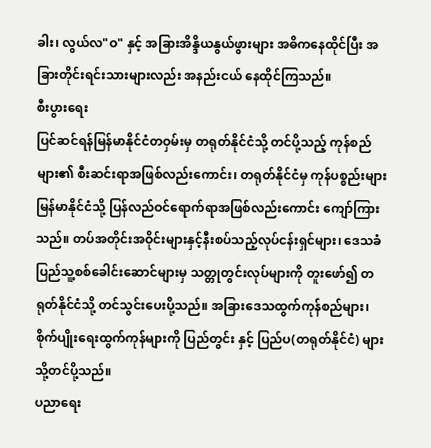ခါး၊ လွယ်လ"ဝ" နှင့် အခြားအိန္ဒိယနွယ်ဖွားများ အဓိကနေထိုင်ပြီး အခြားတိုင်းရင်းသားများလည်း အနည်းငယ် နေထိုင်ကြသည်။
စီးပွားရေး
ပြင်ဆင်ရန်မြန်မာနိုင်ငံတဝှမ်းမှ တရုတ်နိုင်ငံသို့ တင်ပို့သည့် ကုန်စည်များ၏ စီးဆင်းရာအဖြစ်လည်းကောင်း၊ တရုတ်နိုင်ငံမှ ကုန်ပစ္စည်းများ မြန်မာနိုင်ငံသို့ ပြန်လည်ဝင်ရောက်ရာအဖြစ်လည်းကောင်း ကျော်ကြားသည်။ တပ်အတိုင်းအဝိုင်းများနှင့်နီးစပ်သည့်လုပ်ငန်းရှင်များ၊ ဒေသခံပြည်သူ့စစ်ခေါင်းဆောင်များမှ သတ္တုတွင်းလုပ်များကို တူးဖော်၍ တရုတ်နိုင်ငံသို့ တင်သွင်းပေးပို့သည်။ အခြားဒေသထွက်ကုန်စည်များ၊ စိုက်ပျိုးရေးထွက်ကုန်များကို ပြည်တွင်း နှင့် ပြည်ပ(တရုတ်နိုင်ငံ) များသို့တင်ပို့သည်။
ပညာရေး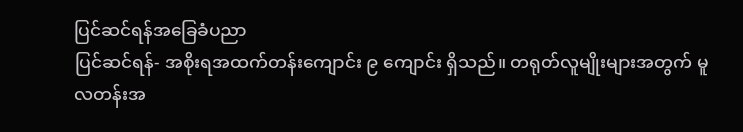ပြင်ဆင်ရန်အခြေခံပညာ
ပြင်ဆင်ရန်- အစိုးရအထက်တန်းကျောင်း ၉ ကျောင်း ရှိသည်။ တရုတ်လူမျိုးများအတွက် မူလတန်းအ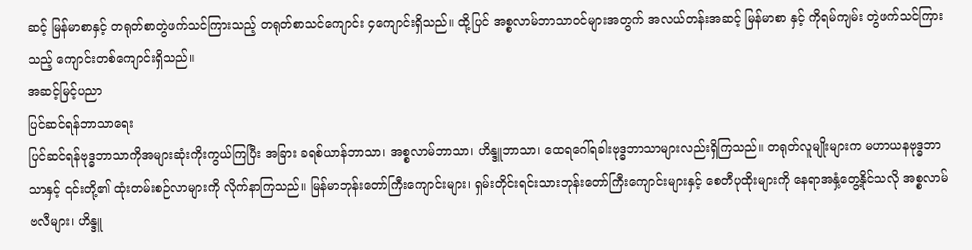ဆင့် မြန်မာစာနှင့် တရုတ်စာတွဲဖက်သင်ကြားသည့် တရုတ်စာသင်ကျောင်း ၄ကျောင်းရှိသည်။ ထို့ပြင် အစ္စလာမ်ဘာသာဝင်များအတွက် အလယ်တန်းအဆင့် မြန်မာစာ နှင့် ကိုရမ်ကျမ်း တွဲဖက်သင်ကြားသည့် ကျောင်းတစ်ကျောင်းရှိသည်။
အဆင့်မြင့်ပညာ
ပြင်ဆင်ရန်ဘာသာရေး
ပြင်ဆင်ရန်ဗုဒ္ဓဘာသာကိုအများဆုံးကိုးကွယ်ကြပြီး အခြား ခရစ်ယာန်ဘာသာ၊ အစ္စလာမ်ဘာသာ၊ ဟိန္ဒူဘာသာ၊ ထေရဂေါ်ရခါးဗုဒ္ဓဘာသာများလည်းရှိကြသည်။ တရုတ်လူမျိုးများက မဟာယနဗုဒ္ဓဘာသာနှင့် ၎င်းတို့၏ ထုံးတမ်းစဉ်လာများကို လိုက်နာကြသည်။ မြန်မာဘုန်းတော်ကြီးကျောင်းများ၊ ရှမ်းတိုင်းရင်းသားဘုန်းတော်ကြီးကျောင်းများနှင့် စေတီပုထိုးများကို နေရာအနှံ့တွေ့နိုင်သလို အစ္စလာမ်ဗလီများ၊ ဟိန္ဒူ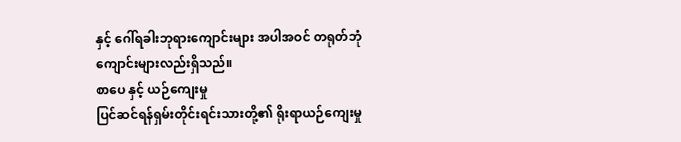နှင့် ဂေါ်ရခါးဘုရားကျောင်းများ အပါအဝင် တရုတ်ဘုံကျောင်းများလည်းရှိသည်။
စာပေ နှင့် ယဉ်ကျေးမှု
ပြင်ဆင်ရန်ရှမ်းတိုင်းရင်းသားတို့၏ ရိုးရာယဉ်ကျေးမှု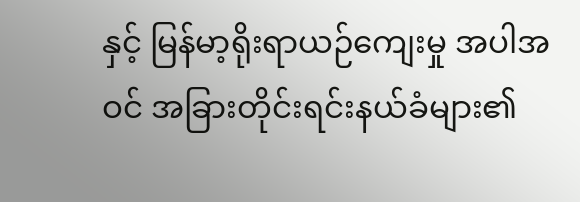နှင့် မြန်မာ့ရိုးရာယဉ်ကျေးမှု အပါအဝင် အခြားတိုင်းရင်းနယ်ခံများ၏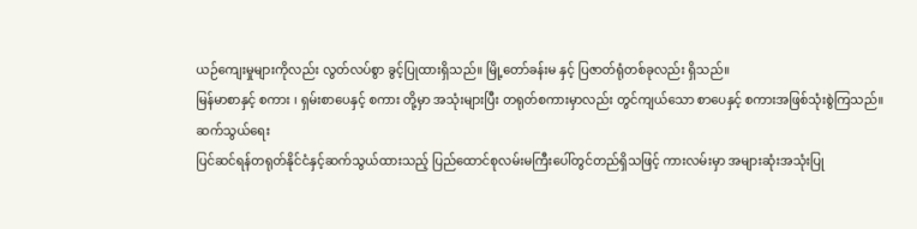ယဉ်ကျေးမှုများကိုလည်း လွတ်လပ်စွာ ခွင့်ပြုထားရှိသည်။ မြို့တော်ခန်းမ နှင့် ပြဇာတ်ရုံတစ်ခုလည်း ရှိသည်။
မြန်မာစာနှင့် စကား ၊ ရှမ်းစာပေနှင့် စကား တို့မှာ အသုံးများပြီး တရုတ်စကားမှာလည်း တွင်ကျယ်သော စာပေနှင့် စကားအဖြစ်သုံးစွဲကြသည်။
ဆက်သွယ်ရေး
ပြင်ဆင်ရန်တရုတ်နိုင်ငံနှင့်ဆက်သွယ်ထားသည့် ပြည်ထောင်စုလမ်းမကြီးပေါ်တွင်တည်ရှိသဖြင့် ကားလမ်းမှာ အများဆုံးအသုံးပြု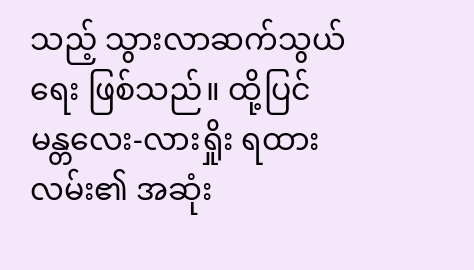သည့် သွားလာဆက်သွယ်ရေး ဖြစ်သည်။ ထို့ပြင် မန္တလေး-လားရှိုး ရထားလမ်း၏ အဆုံး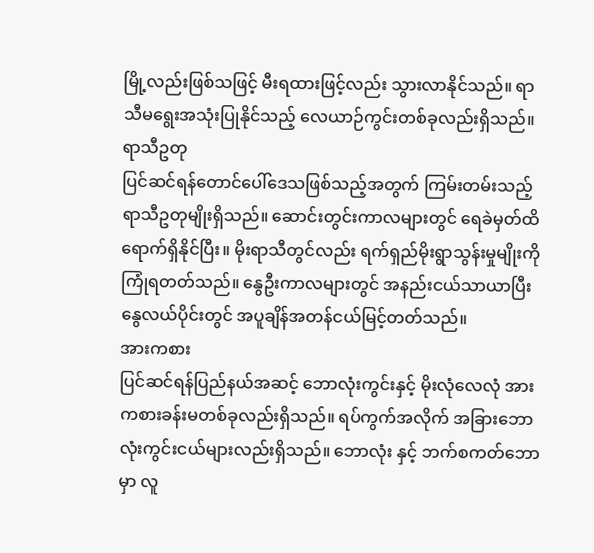မြို့လည်းဖြစ်သဖြင့် မီးရထားဖြင့်လည်း သွားလာနိုင်သည်။ ရာသီမရွေးအသုံးပြုနိုင်သည့် လေယာဉ်ကွင်းတစ်ခုလည်းရှိသည်။
ရာသီဥတု
ပြင်ဆင်ရန်တောင်ပေါ်ဒေသဖြစ်သည့်အတွက် ကြမ်းတမ်းသည့် ရာသီဥတုမျိုးရှိသည်။ ဆောင်းတွင်းကာလများတွင် ရေခဲမှတ်ထိရောက်ရှိနိုင်ပြီး။ မိုးရာသီတွင်လည်း ရက်ရှည်မိုးရွာသွန်းမှုမျိုးကို ကြုံရတတ်သည်။ နွေဦးကာလများတွင် အနည်းငယ်သာယာပြီး နွေလယ်ပိုင်းတွင် အပူချိန်အတန်ငယ်မြင့်တတ်သည်။
အားကစား
ပြင်ဆင်ရန်ပြည်နယ်အဆင့် ဘောလုံးကွင်းနှင့် မိုးလုံလေလုံ အားကစားခန်းမတစ်ခုလည်းရှိသည်။ ရပ်ကွက်အလိုက် အခြားဘောလုံးကွင်းငယ်များလည်းရှိသည်။ ဘောလုံး နှင့် ဘက်စကတ်ဘောမှာ လူ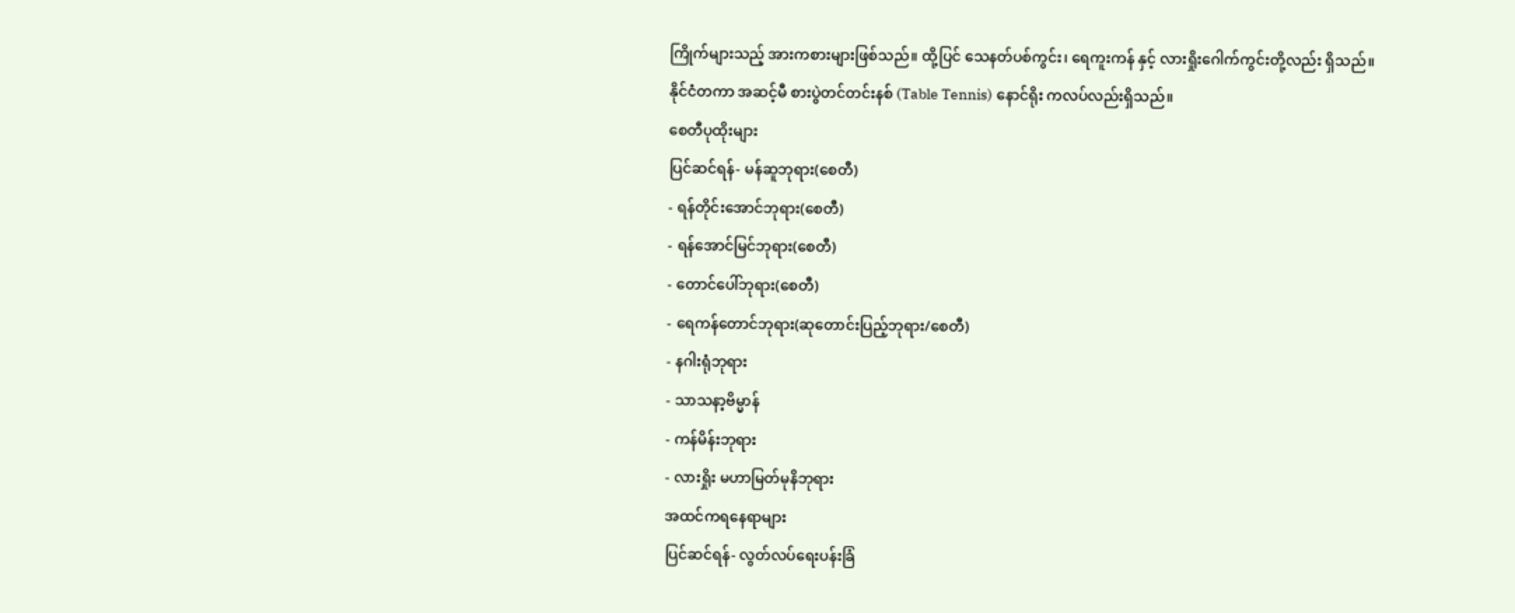ကြိုက်များသည့် အားကစားများဖြစ်သည်။ ထို့ပြင် သေနတ်ပစ်ကွင်း၊ ရေကူးကန် နှင့် လားရှိုးဂေါက်ကွင်းတို့လည်း ရှိသည်။ နိုင်ငံတကာ အဆင့်မီ စားပွဲတင်တင်းနစ် (Table Tennis) နောင်ရိုး ကလပ်လည်းရှိသည်။
စေတီပုထိုးများ
ပြင်ဆင်ရန်- မန်ဆူဘုရား(စေတီ)
- ရန်တိုင်းအောင်ဘုရား(စေတီ)
- ရန်အောင်မြင်ဘုရား(စေတီ)
- တောင်ပေါ်ဘုရား(စေတီ)
- ရေကန်တောင်ဘုရား(ဆုတောင်းပြည့်ဘုရား/စေတီ)
- နဂါးရုံဘုရား
- သာသနာ့ဗိမ္မာန်
- ကန်မိန်းဘုရား
- လားရှိုး မဟာမြတ်မုနိဘုရား
အထင်ကရနေရာများ
ပြင်ဆင်ရန်- လွတ်လပ်ရေးပန်းခြံ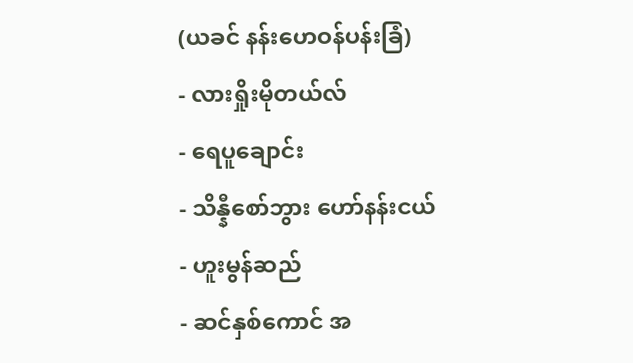(ယခင် နန်းဟေဝန်ပန်းခြံ)
- လားရှိုးမိုတယ်လ်
- ရေပူချောင်း
- သိန္နီစော်ဘွား ဟော်နန်းငယ်
- ဟူးမွန်ဆည်
- ဆင်နှစ်ကောင် အ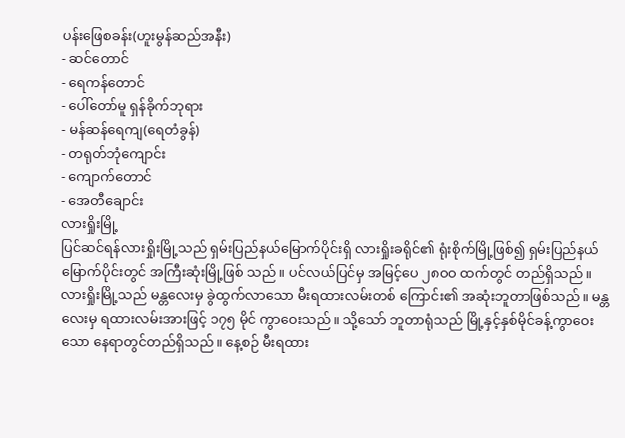ပန်းဖြေစခန်း(ဟူးမွန်ဆည်အနီး)
- ဆင်တောင်
- ရေကန်တောင်
- ပေါ်တော်မူ ရှန်ခိုက်ဘုရား
- မန်ဆန်ရေကျ(ရေတံခွန်)
- တရုတ်ဘုံကျောင်း
- ကျောက်တောင်
- အေတီချောင်း
လားရှိုးမြို့
ပြင်ဆင်ရန်လားရှိုးမြို့သည် ရှမ်းပြည်နယ်မြောက်ပိုင်းရှိ လားရှိုးခရိုင်၏ ရုံးစိုက်မြို့ဖြစ်၍ ရှမ်းပြည်နယ်မြောက်ပိုင်းတွင် အကြီးဆုံးမြို့ဖြစ် သည်။ ပင်လယ်ပြင်မှ အမြင့်ပေ ၂၈ဝဝ ထက်တွင် တည်ရှိသည်။ လားရှိုးမြို့သည် မန္တလေးမှ ခွဲထွက်လာသော မီးရထားလမ်းတစ် ကြောင်း၏ အဆုံးဘူတာဖြစ်သည်။ မန္တလေးမှ ရထားလမ်းအားဖြင့် ၁၇၅ မိုင် ကွာဝေးသည်။ သို့သော် ဘူတာရုံသည် မြို့နှင့်နှစ်မိုင်ခန့်ကွာဝေးသော နေရာတွင်တည်ရှိသည်။ နေ့စဉ် မီးရထား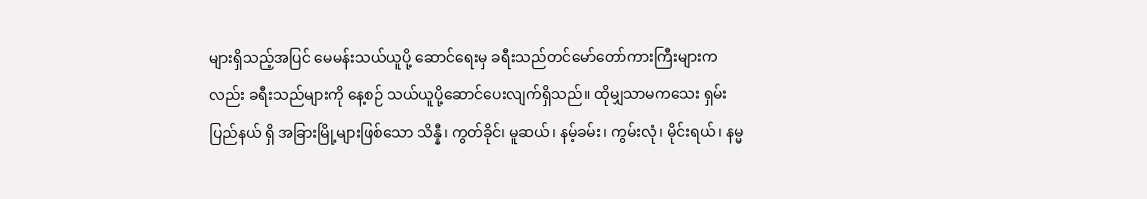များရှိသည့်အပြင် မေမန်းသယ်ယူပို့ ဆောင်ရေးမှ ခရီးသည်တင်မော်တော်ကားကြီးများကလည်း ခရီးသည်များကို နေ့စဉ် သယ်ယူပို့ဆောင်ပေးလျက်ရှိသည်။ ထိုမျှသာမကသေး ရှမ်းပြည်နယ် ရှိ အခြားမြို့များဖြစ်သော သိန္နီ၊ ကွတ်ခိုင်၊ မူဆယ်၊ နမ့်ခမ်း၊ ကွမ်းလုံ၊ မိုင်းရယ်၊ နမ္မ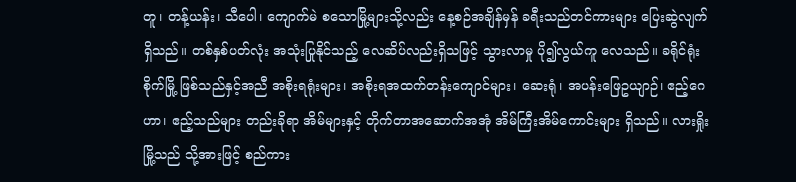တူ၊ တန့်ယန်း၊ သီပေါ၊ ကျောက်မဲ စသောမြို့များသို့လည်း နေ့စဉ်အချိန်မှန် ခရီးသည်တင်ကားများ ပြေးဆွဲလျက်ရှိသည်။ တစ်နှစ်ပတ်လုံး အသုံးပြုနိုင်သည့် လေဆိပ်လည်းရှိသဖြင့် သွားလာမှု ပို၍လွယ်ကူ လေသည်။ ခရိုင်ရုံး စိုက်မြို့ ဖြစ်သည်နှင့်အညီ အစိုးရရုံးများ၊ အစိုးရအထက်တန်းကျောင်များ၊ ဆေးရုံ၊ အပန်းဖြေဥယျာဉ်၊ ဧည့်ဂေဟာ၊ ဧည့်သည်များ တည်းခိုရာ အိမ်များနှင့် တိုက်တာအဆောက်အအုံ အိမ်ကြီးအိမ်ကောင်းများ ရှိသည်။ လားရှိုးမြို့သည် သို့အားဖြင့် စည်ကား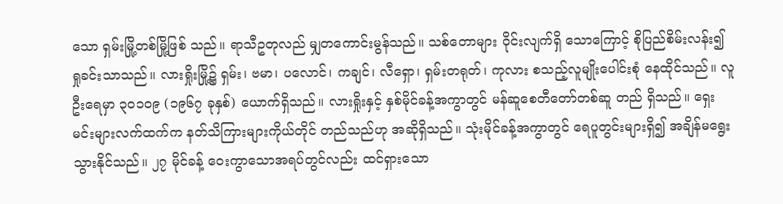သော ရှမ်းမြို့တစ်မြို့ဖြစ် သည်။ ရာသီဥတုလည် မျှတကောင်းမွန်သည်။ သစ်တောများ ဝိုင်းလျက်ရှိ သောကြောင့် စိုပြည်စိမ်းလန်း၍ ရှုခင်းသာသည်။ လားရှိုးမြို့၌ ရှမ်း၊ ဗမာ၊ ပလောင်၊ ကချင်၊ လီရှော၊ ရှမ်းတရုတ်၊ ကုလား စသည့်လူမျိုးပေါင်းစုံ နေထိုင်သည်။ လူဦးရေမှာ ၃ဝ၁ဝ၉ (၁၉၆၇ ခုနှစ်) ယောက်ရှိသည်။ လားရှိုးနှင့် နှစ်မိုင်ခန့်အကွာတွင် မန်ဆူစေတီတော်တစ်ဆူ တည် ရှိသည်။ ရှေးမင်းများလက်ထက်က နတ်သိကြားများကိုယ်တိုင် တည်သည်ဟု အဆိုရှိသည်။ သုံးမိုင်ခန့်အကွာတွင် ရေပူတွင်းများရှိ၍ အချိန်မရွေး သွားနိုင်သည်။ ၂၇ မိုင်ခန့် ဝေးကွာသောအရပ်တွင်လည်း ထင်ရှားသော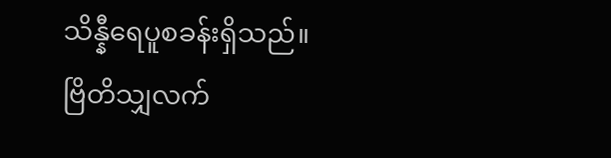သိန္နီရေပူစခန်းရှိသည်။ ဗြိတိသျှလက်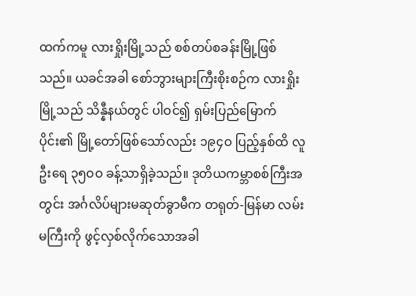ထက်ကမူ လားရှိုးမြို့သည် စစ်တပ်စခန်းမြို့ဖြစ်သည်။ ယခင်အခါ စော်ဘွားများကြီးစိုးစဉ်က လားရှိုးမြို့သည် သိန္နီနယ်တွင် ပါဝင်၍ ရှမ်းပြည်မြောက်ပိုင်း၏ မြို့တော်ဖြစ်သော်လည်း ၁၉၄ဝ ပြည့်နှစ်ထိ လူဦးရေ ၃၅ဝဝ ခန့်သာရှိခဲ့သည်။ ဒုတိယကမ္ဘာစစ်ကြီးအတွင်း အင်္ဂလိပ်များမဆုတ်ခွာမီက တရုတ်-မြန်မာ လမ်းမကြီးကို ဖွင့်လှစ်လိုက်သောအခါ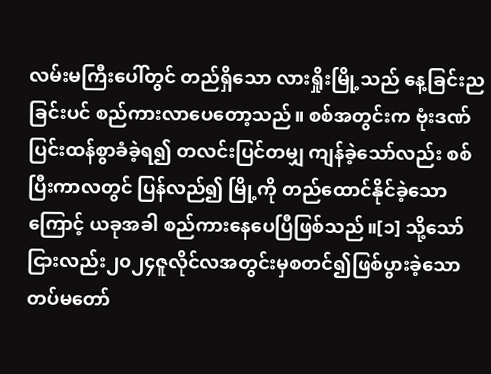လမ်းမကြီးပေါ်တွင် တည်ရှိသော လားရှိုးမြို့သည် နေ့ခြင်းညခြင်းပင် စည်ကားလာပေတော့သည်။ စစ်အတွင်းက ဗုံးဒဏ်ပြင်းထန်စွာခံခဲ့ရ၍ တလင်းပြင်တမျှ ကျန်ခဲ့သော်လည်း စစ်ပြီးကာလတွင် ပြန်လည်၍ မြို့ကို တည်ထောင်နိုင်ခဲ့သောကြောင့် ယခုအခါ စည်ကားနေပေပြီဖြစ်သည်။[၁] သို့သော်ငြားလည်း၂၀၂၄ဇူလိုင်လအတွင်းမှစတင်၍ဖြစ်ပွားခဲ့သောတပ်မတော်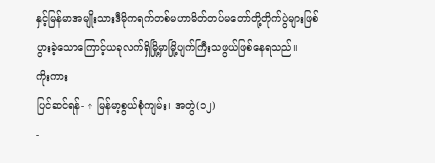နှင့်မြန်မာအမျိုးသားဒီမိုကရက်တစ်မဟာမိတ်တပ်မတော်တို့တိုက်ပွဲများဖြစ်ပွားခဲ့သောကြောင့်ယခုလက်ရှိမြို့မှာမြို့ပျက်ကြီးသဖွယ်ဖြစ်နေရသည်။
ကိုးကား
ပြင်ဆင်ရန်- ↑ မြန်မာ့စွယ်စုံကျမ်း၊ အတွဲ(၁၂)
-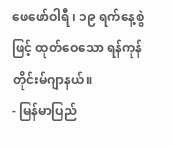ဖေဖော်ဝါရီ ၊ ၁၉ ရက်နေ့စွဲဖြင့် ထုတ်ဝေသော ရန်ကုန်တိုင်းမ်ဂျာနယ်။
- မြန်မာပြည်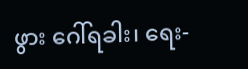ဖွား ဂေါ်ရခါး၊ ရေး-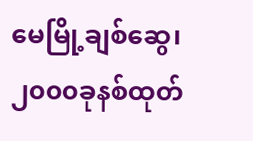မေမြို့ချစ်ဆွေ၊၂၀၀၀ခုနစ်ထုတ်